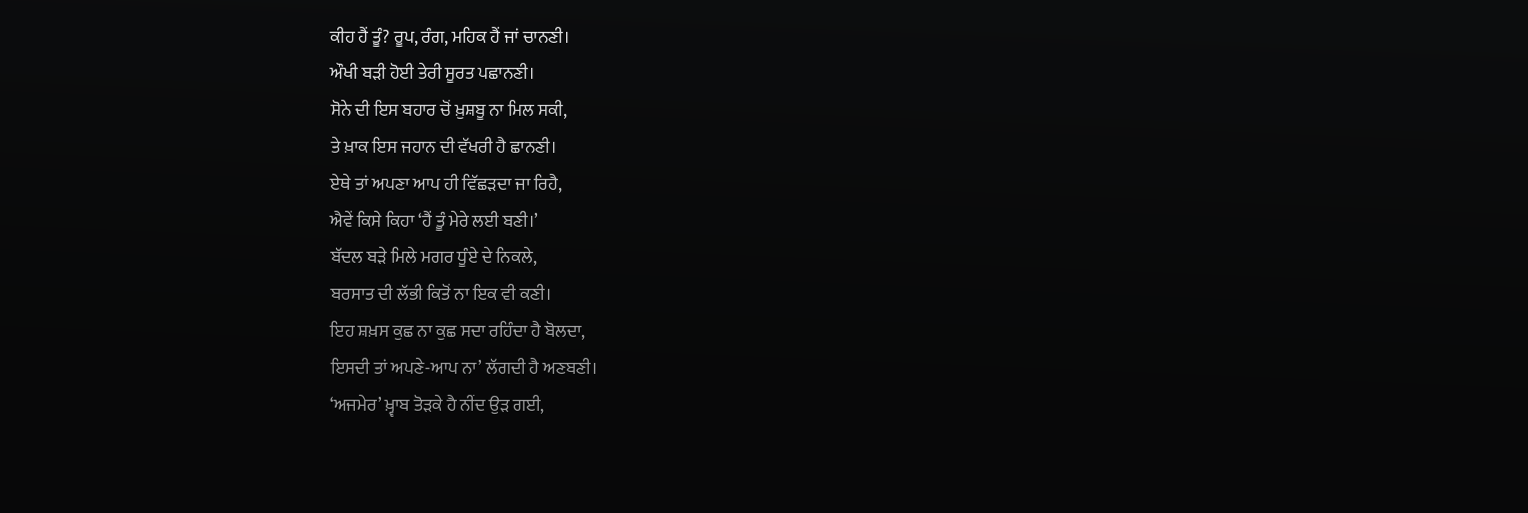ਕੀਹ ਹੈਂ ਤੂੰ? ਰੂਪ, ਰੰਗ, ਮਹਿਕ ਹੈਂ ਜਾਂ ਚਾਨਣੀ।
ਔਖੀ ਬੜੀ ਹੋਈ ਤੇਰੀ ਸੂਰਤ ਪਛਾਨਣੀ।
ਸੋਨੇ ਦੀ ਇਸ ਬਹਾਰ ਚੋਂ ਖ਼ੁਸ਼ਬੂ ਨਾ ਮਿਲ ਸਕੀ,
ਤੇ ਖ਼ਾਕ ਇਸ ਜਹਾਨ ਦੀ ਵੱਖਰੀ ਹੈ ਛਾਨਣੀ।
ਏਥੇ ਤਾਂ ਅਪਣਾ ਆਪ ਹੀ ਵਿੱਛੜਦਾ ਜਾ ਰਿਹੈ,
ਐਵੇਂ ਕਿਸੇ ਕਿਹਾ ‘ਹੈਂ ਤੂੰ ਮੇਰੇ ਲਈ ਬਣੀ।’
ਬੱਦਲ ਬੜੇ ਮਿਲੇ ਮਗਰ ਧੂੰਏ ਦੇ ਨਿਕਲੇ,
ਬਰਸਾਤ ਦੀ ਲੱਭੀ ਕਿਤੋਂ ਨਾ ਇਕ ਵੀ ਕਣੀ।
ਇਹ ਸ਼ਖ਼ਸ ਕੁਛ ਨਾ ਕੁਛ ਸਦਾ ਰਹਿੰਦਾ ਹੈ ਬੋਲਦਾ,
ਇਸਦੀ ਤਾਂ ਅਪਣੇ-ਆਪ ਨਾ’ ਲੱਗਦੀ ਹੈ ਅਣਬਣੀ।
‘ਅਜਮੇਰ’ ਖ਼੍ਵਾਬ ਤੋੜਕੇ ਹੈ ਨੀਂਦ ਉੜ ਗਈ,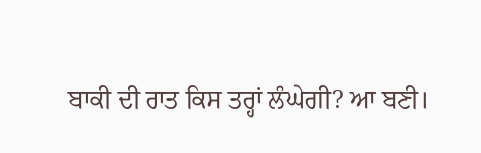ਬਾਕੀ ਦੀ ਰਾਤ ਕਿਸ ਤਰ੍ਹਾਂ ਲੰਘੇਗੀ? ਆ ਬਣੀ।